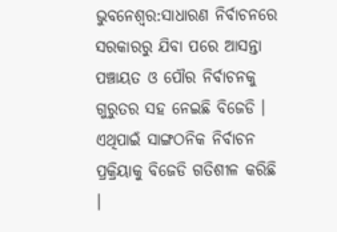ଭୁବନେଶ୍ବର:ସାଧାରଣ ନିର୍ବାଚନରେ ସରକାରରୁ ଯିବା ପରେ ଆସନ୍ତା ପଞ୍ଚାୟତ ଓ ପୌର ନିର୍ବାଚନକୁ ଗୁରୁତର ସହ ନେଇଛି ବିଜେଡି । ଏଥିପାଇଁ ସାଙ୍ଗଠନିକ ନିର୍ବାଚନ ପ୍ରକ୍ରିୟାକୁ ବିଜେଡି ଗତିଶୀଳ କରିଛି ।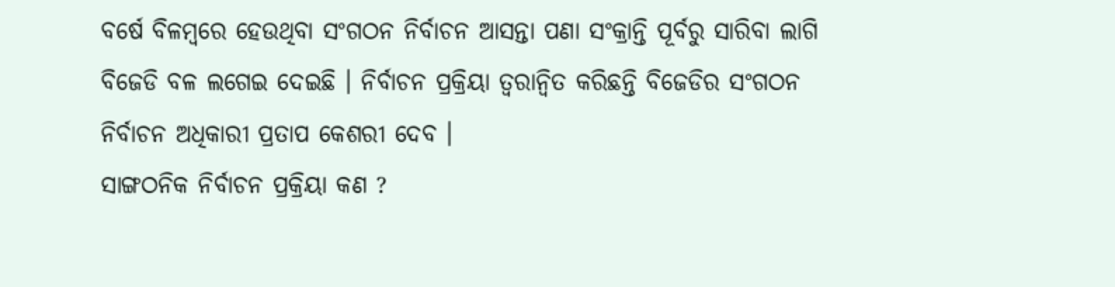ବର୍ଷେ ବିଳମ୍ବରେ ହେଉଥିବା ସଂଗଠନ ନିର୍ବାଚନ ଆସନ୍ତା ପଣା ସଂକ୍ରାନ୍ତି ପୂର୍ବରୁ ସାରିବା ଲାଗି ବିଜେଡି ବଳ ଲଗେଇ ଦେଇଛି । ନିର୍ବାଚନ ପ୍ରକ୍ରିୟା ତ୍ୱରାନ୍ୱିତ କରିଛନ୍ତି ବିଜେଡିର ସଂଗଠନ ନିର୍ବାଚନ ଅଧିକାରୀ ପ୍ରତାପ କେଶରୀ ଦେବ ।
ସାଙ୍ଗଠନିକ ନିର୍ବାଚନ ପ୍ରକ୍ରିୟା କଣ ?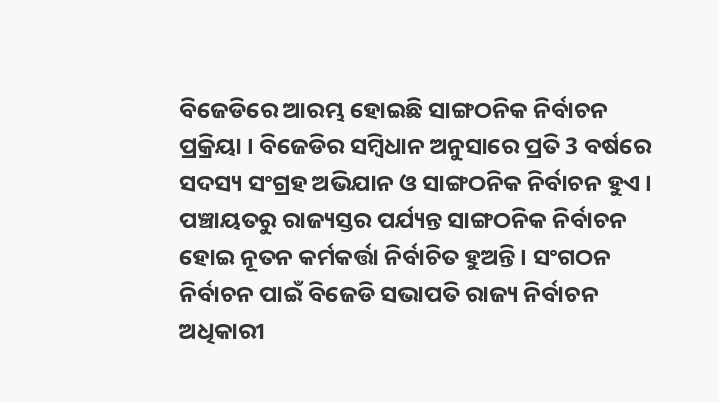ବିଜେଡିରେ ଆରମ୍ଭ ହୋଇଛି ସାଙ୍ଗଠନିକ ନିର୍ବାଚନ ପ୍ରକ୍ରିୟା । ବିଜେଡିର ସମ୍ବିଧାନ ଅନୁସାରେ ପ୍ରତି 3 ବର୍ଷରେ ସଦସ୍ୟ ସଂଗ୍ରହ ଅଭିଯାନ ଓ ସାଙ୍ଗଠନିକ ନିର୍ବାଚନ ହୁଏ । ପଞ୍ଚାୟତରୁ ରାଜ୍ୟସ୍ତର ପର୍ଯ୍ୟନ୍ତ ସାଙ୍ଗଠନିକ ନିର୍ବାଚନ ହୋଇ ନୂତନ କର୍ମକର୍ତ୍ତା ନିର୍ବାଚିତ ହୁଅନ୍ତି । ସଂଗଠନ ନିର୍ବାଚନ ପାଇଁ ବିଜେଡି ସଭାପତି ରାଜ୍ୟ ନିର୍ବାଚନ ଅଧିକାରୀ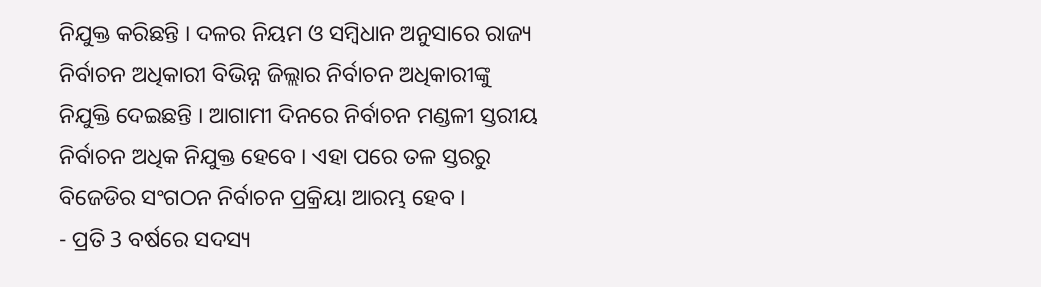ନିଯୁକ୍ତ କରିଛନ୍ତି । ଦଳର ନିୟମ ଓ ସମ୍ବିଧାନ ଅନୁସାରେ ରାଜ୍ୟ ନିର୍ବାଚନ ଅଧିକାରୀ ବିଭିନ୍ନ ଜିଲ୍ଲାର ନିର୍ବାଚନ ଅଧିକାରୀଙ୍କୁ ନିଯୁକ୍ତି ଦେଇଛନ୍ତି । ଆଗାମୀ ଦିନରେ ନିର୍ବାଚନ ମଣ୍ଡଳୀ ସ୍ତରୀୟ ନିର୍ବାଚନ ଅଧିକ ନିଯୁକ୍ତ ହେବେ । ଏହା ପରେ ତଳ ସ୍ତରରୁ ବିଜେଡିର ସଂଗଠନ ନିର୍ବାଚନ ପ୍ରକ୍ରିୟା ଆରମ୍ଭ ହେବ ।
- ପ୍ରତି 3 ବର୍ଷରେ ସଦସ୍ୟ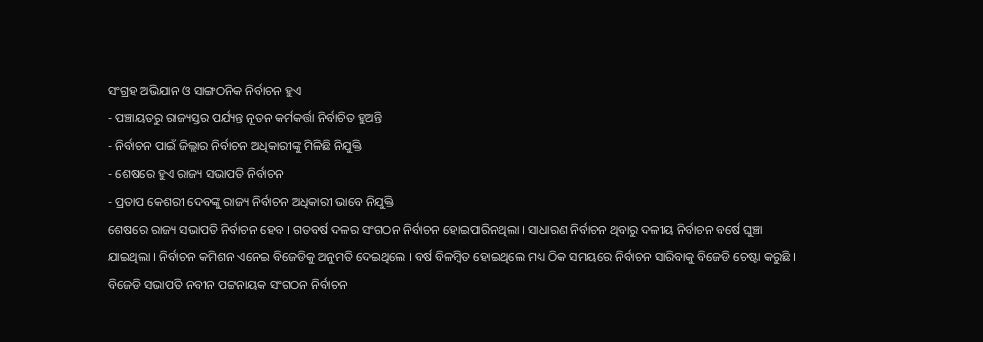ସଂଗ୍ରହ ଅଭିଯାନ ଓ ସାଙ୍ଗଠନିକ ନିର୍ବାଚନ ହୁଏ
- ପଞ୍ଚାୟତରୁ ରାଜ୍ୟସ୍ତର ପର୍ଯ୍ୟନ୍ତ ନୂତନ କର୍ମକର୍ତ୍ତା ନିର୍ବାଚିତ ହୁଅନ୍ତି
- ନିର୍ବାଚନ ପାଇଁ ଜିଲ୍ଲାର ନିର୍ବାଚନ ଅଧିକାରୀଙ୍କୁ ମିଳିଛି ନିଯୁକ୍ତି
- ଶେଷରେ ହୁଏ ରାଜ୍ୟ ସଭାପତି ନିର୍ବାଚନ
- ପ୍ରତାପ କେଶରୀ ଦେବଙ୍କୁ ରାଜ୍ୟ ନିର୍ବାଚନ ଅଧିକାରୀ ଭାବେ ନିଯୁକ୍ତି
ଶେଷରେ ରାଜ୍ୟ ସଭାପତି ନିର୍ବାଚନ ହେବ । ଗତବର୍ଷ ଦଳର ସଂଗଠନ ନିର୍ବାଚନ ହୋଇପାରିନଥିଲା । ସାଧାରଣ ନିର୍ବାଚନ ଥିବାରୁ ଦଳୀୟ ନିର୍ବାଚନ ବର୍ଷେ ଘୁଞ୍ଚା ଯାଇଥିଲା । ନିର୍ବାଚନ କମିଶନ ଏନେଇ ବିଜେଡିକୁ ଅନୁମତି ଦେଇଥିଲେ । ବର୍ଷ ବିଳମ୍ବିତ ହୋଇଥିଲେ ମଧ୍ୟ ଠିକ ସମୟରେ ନିର୍ବାଚନ ସାରିବାକୁ ବିଜେଡି ଚେଷ୍ଟା କରୁଛି । ବିଜେଡି ସଭାପତି ନବୀନ ପଟ୍ଟନାୟକ ସଂଗଠନ ନିର୍ବାଚନ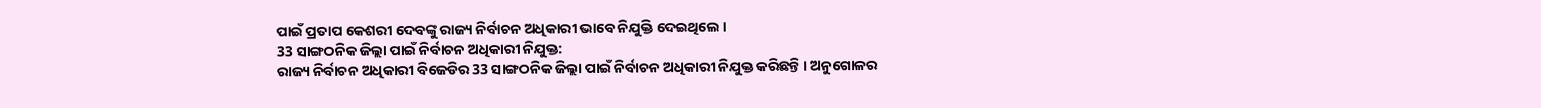ପାଇଁ ପ୍ରତାପ କେଶରୀ ଦେବଙ୍କୁ ରାଜ୍ୟ ନିର୍ବାଚନ ଅଧିକାରୀ ଭାବେ ନିଯୁକ୍ତି ଦେଇଥିଲେ ।
33 ସାଙ୍ଗଠନିକ ଜିଲ୍ଲା ପାଇଁ ନିର୍ବାଚନ ଅଧିକାରୀ ନିଯୁକ୍ତ:
ରାଜ୍ୟ ନିର୍ବାଚନ ଅଧିକାରୀ ବିଜେଡିର 33 ସାଙ୍ଗଠନିକ ଜିଲ୍ଲା ପାଇଁ ନିର୍ବାଚନ ଅଧିକାରୀ ନିଯୁକ୍ତ କରିଛନ୍ତି । ଅନୁଗୋଳର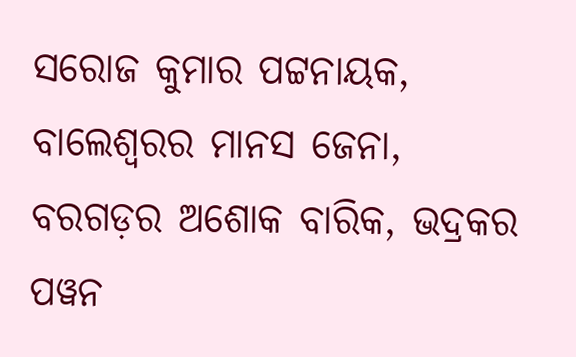ସରୋଜ କୁମାର ପଟ୍ଟନାୟକ, ବାଲେଶ୍ଵରର ମାନସ ଜେନା, ବରଗଡ଼ର ଅଶୋକ ବାରିକ, ଭଦ୍ରକର ପୱନ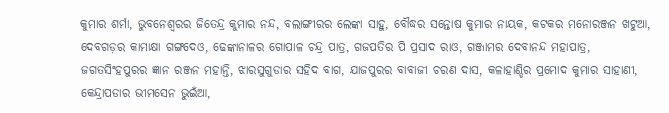କୁମାର ଶର୍ମା, ଭୁବନେଶ୍ୱରର ଜିତେନ୍ଦ୍ର କୁମାର ନନ୍ଦ, ବଲାଙ୍ଗୀରର ଲେଙ୍କା ସାହୁ, ବୌଦ୍ଧର ସନ୍ତୋଷ କୁମାର ନାୟକ, କଟକର ମନୋରଞ୍ଜନ ଖଟୁଆ, ଦେବଗଡ଼ର କାମାକ୍ଷା ଗଙ୍ଗଦେଓ, ଢେଙ୍କାନାଳର ଗୋପାଳ ଚନ୍ଦ୍ର ପାତ୍ର, ଗଜପତିର ପି ପ୍ରସାଦ ରାଓ, ଗଞ୍ଜାମର ଦେବାନନ୍ଦ ମହାପାତ୍ର, ଜଗତସିଂହପୁରର ଜ୍ଞାନ ରଞ୍ଜନ ମହାନ୍ତି, ଝାରସୁଗୁଡାର ସହିଦ ବାଗ, ଯାଜପୁରର ବାବାଜୀ ଚରଣ ଦାସ, କଳାହାଣ୍ଡିର ପ୍ରମୋଦ କୁମାର ସାହାଣୀ, କେନ୍ଦ୍ରାପଡାର ଭୀମସେନ ଭୁଇଁଆ,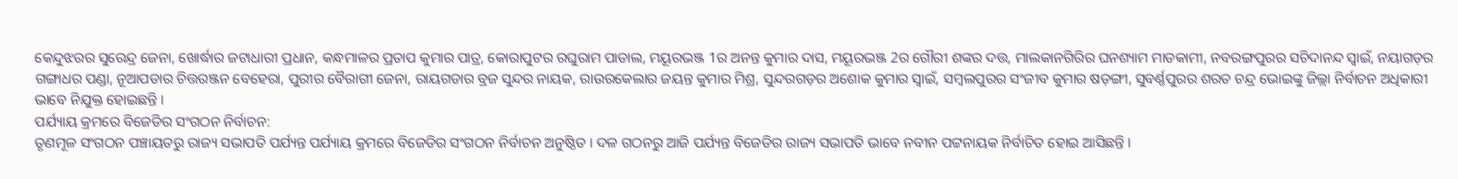କେନ୍ଦୁଝରର ସୁରେନ୍ଦ୍ର ଜେନା, ଖୋର୍ଦ୍ଧାର ଜଟାଧାରୀ ପ୍ରଧାନ, କନ୍ଧମାଳର ପ୍ରତାପ କୁମାର ପାତ୍ର, କୋରାପୁଟର ରଘୁରାମ ପାଡାଲ, ମୟୂରଭଞ୍ଜ 1ର ଅନନ୍ତ କୁମାର ଦାସ, ମୟୂରଭଞ୍ଜ 2ର ଗୌରୀ ଶଙ୍କର ଦତ୍ତ, ମାଲକାନଗିରିର ଘନଶ୍ୟାମ ମାଡକାମୀ, ନବରଙ୍ଗପୁରର ସଚିଦାନନ୍ଦ ସ୍ୱାଇଁ, ନୟାଗଡ଼ର ଗଙ୍ଗାଧର ପଣ୍ଡା, ନୂଆପଡାର ଚିତ୍ତରଞ୍ଜନ ବେହେରା, ପୁରୀର ବୈରାଗୀ ଜେନା, ରାୟଗଡାର ବ୍ରଜ ସୁନ୍ଦର ନାୟକ, ରାଉରକେଲାର ଜୟନ୍ତ କୁମାର ମିଶ୍ର, ସୁନ୍ଦରଗଡ଼ର ଅଶୋକ କୁମାର ସ୍ବାଇଁ, ସମ୍ବଲପୁରର ସଂଜୀବ କୁମାର ଷଡ଼ଙ୍ଗୀ, ସୁବର୍ଣ୍ଣପୁରର ଶରତ ଚନ୍ଦ୍ର ଭୋଇଙ୍କୁ ଜିଲ୍ଲା ନିର୍ବାଚନ ଅଧିକାରୀ ଭାବେ ନିଯୁକ୍ତ ହୋଇଛନ୍ତି ।
ପର୍ଯ୍ୟାୟ କ୍ରମରେ ବିଜେଡିର ସଂଗଠନ ନିର୍ବାଚନ:
ତୃଣମୂଳ ସଂଗଠନ ପଞ୍ଚାୟତରୁ ରାଜ୍ୟ ସଭାପତି ପର୍ଯ୍ୟନ୍ତ ପର୍ଯ୍ୟାୟ କ୍ରମରେ ବିଜେଡିର ସଂଗଠନ ନିର୍ବାଚନ ଅନୁଷ୍ଠିତ । ଦଳ ଗଠନରୁ ଆଜି ପର୍ଯ୍ୟନ୍ତ ବିଜେଡିର ରାଜ୍ୟ ସଭାପତି ଭାବେ ନବୀନ ପଟ୍ଟନାୟକ ନିର୍ବାଚିତ ହୋଇ ଆସିଛନ୍ତି ।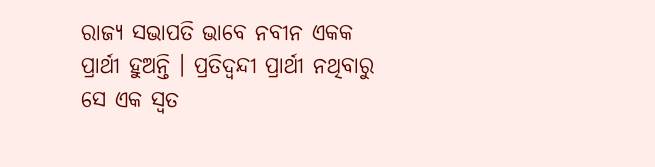ରାଜ୍ୟ ସଭାପତି ଭାବେ ନବୀନ ଏକକ ପ୍ରାର୍ଥୀ ହୁଅନ୍ତି । ପ୍ରତିଦ୍ବନ୍ଦୀ ପ୍ରାର୍ଥୀ ନଥିବାରୁ ସେ ଏକ ସ୍ବତ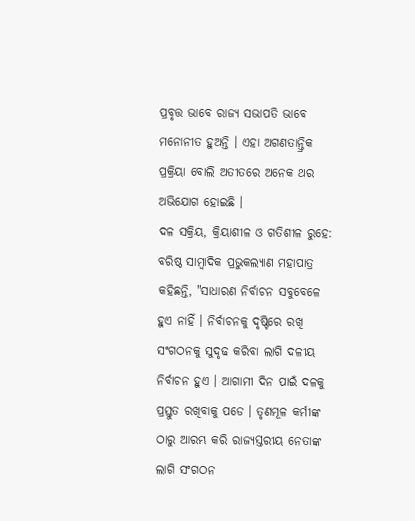ପ୍ରବୃତ୍ତ ଭାବେ ରାଜ୍ୟ ସଭାପତି ଭାବେ ମନୋନୀତ ହୁଅନ୍ତି । ଏହା ଅଗଣତାନ୍ତ୍ରିକ ପ୍ରକ୍ରିୟା ବୋଲି ଅତୀତରେ ଅନେକ ଥର ଅଭିଯୋଗ ହୋଇଛି ।
ଦଳ ସକ୍ରିୟ, କ୍ରିୟାଶୀଳ ଓ ଗତିଶୀଳ ରୁହେ:
ବରିଷ୍ଠ ସାମ୍ବାଦିକ ପ୍ରଭୁକଲ୍ୟାଣ ମହାପାତ୍ର କହିଛନ୍ତି, "ସାଧାରଣ ନିର୍ବାଚନ ସବୁବେଳେ ହୁଏ ନାହିଁ । ନିର୍ବାଚନକୁ ଦୃଷ୍ଟିରେ ରଖି ସଂଗଠନକୁ ସୁଦୃଢ କରିବା ଲାଗି ଦଳୀୟ ନିର୍ବାଚନ ହୁଏ । ଆଗାମୀ ଦିନ ପାଇଁ ଦଳକୁ ପ୍ରସ୍ତୁତ ରଖିବାକୁ ପଡେ । ତୃଣମୂଳ କର୍ମୀଙ୍କ ଠାରୁ ଆରମ୍ଭ କରି ରାଜ୍ୟସ୍ତରୀୟ ନେତାଙ୍କ ଲାଗି ସଂଗଠନ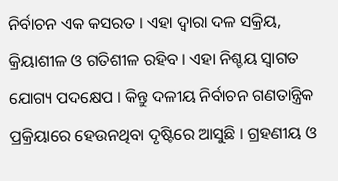ନିର୍ବାଚନ ଏକ କସରତ । ଏହା ଦ୍ୱାରା ଦଳ ସକ୍ରିୟ, କ୍ରିୟାଶୀଳ ଓ ଗତିଶୀଳ ରହିବ । ଏହା ନିଶ୍ଚୟ ସ୍ୱାଗତ ଯୋଗ୍ୟ ପଦକ୍ଷେପ । କିନ୍ତୁ ଦଳୀୟ ନିର୍ବାଚନ ଗଣତାନ୍ତ୍ରିକ ପ୍ରକ୍ରିୟାରେ ହେଉନଥିବା ଦୃଷ୍ଟିରେ ଆସୁଛି । ଗ୍ରହଣୀୟ ଓ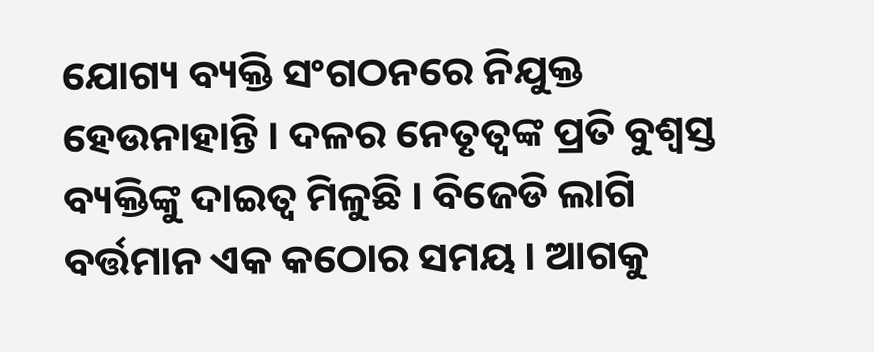ଯୋଗ୍ୟ ବ୍ୟକ୍ତି ସଂଗଠନରେ ନିଯୁକ୍ତ ହେଉନାହାନ୍ତି । ଦଳର ନେତୃତ୍ୱଙ୍କ ପ୍ରତି ବୁଶ୍ୱସ୍ତ ବ୍ୟକ୍ତିଙ୍କୁ ଦାଇତ୍ୱ ମିଳୁଛି । ବିଜେଡି ଲାଗି ବର୍ତ୍ତମାନ ଏକ କଠୋର ସମୟ । ଆଗକୁ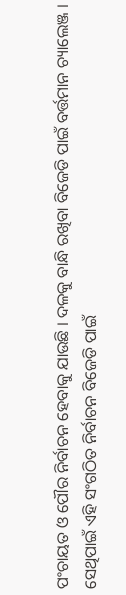ପଂଚାୟତ ଓ ପୌର ନିର୍ବାଚନ ହେବାକୁ ଯାଉଛି । ଦଳକୁ ବାନ୍ଧି ରଖିବା ବିଜେଡି ପାଇଁ ବର୍ତ୍ତମାନ ଚ୍ୟାଲେଞ୍ଜ । ସେଥିପାଇଁ ଏହି ସଂଗଠିତ ନିର୍ବାଚନ ବିଜେଡି ପାଇଁ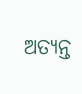ଅତ୍ୟନ୍ତ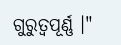ଗୁରୁତ୍ୱପୂର୍ଣ୍ଣ ।"